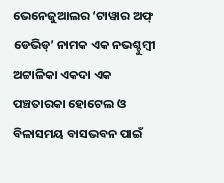ଭେନେଜୁଆଲର ‘ଟାୱାର ଅଫ୍ ଡେଭିଡ୍’ ନାମକ ଏକ ନଭଶ୍ଚୁମ୍ବୀ ଅଟ୍ଟାଳିକା ଏକଦା ଏକ ପଞ୍ଚତାରକା ହୋଟେଲ ଓ ବିଳାସମୟ ବାସଭବନ ପାଇଁ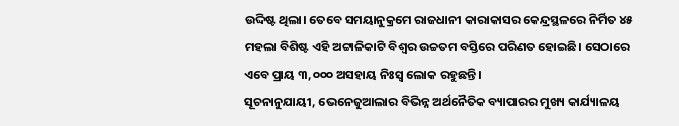ଉଦ୍ଦିଷ୍ଟ ଥିଲା। ତେବେ ସମୟାନୁକ୍ରମେ ରାଜଧାନୀ କାରାକାସର କେନ୍ଦ୍ରସ୍ଥଳରେ ନିର୍ମିତ ୪୫ ମହଲା ବିଶିଷ୍ଟ ଏହି ଅଟ୍ଟାଳିକାଟି ବିଶ୍ବର ଉଚ୍ଚତମ ବସ୍ତିରେ ପରିଣତ ହୋଇଛି। ସେଠାରେ ଏବେ ପ୍ରାୟ ୩,୦୦୦ ଅସହାୟ ନିଃସ୍ବ ଲୋକ ରହୁଛନ୍ତି।
ସୂଚନାନୁଯାୟୀ, ଭେନେଜୁଆଲାର ବିଭିନ୍ନ ଅର୍ଥନୈତିକ ବ୍ୟାପାରର ମୁଖ୍ୟ କାର୍ଯ୍ୟାଳୟ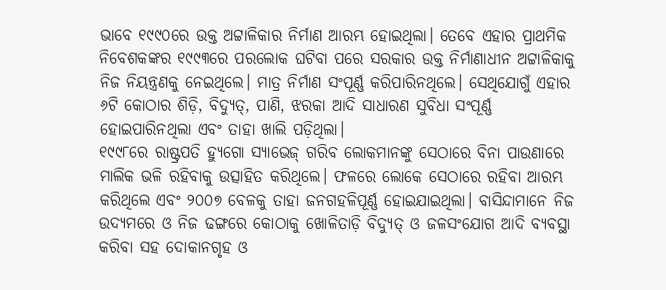ଭାବେ ୧୯୯୦ରେ ଉକ୍ତ ଅଟ୍ଟାଳିକାର ନିର୍ମାଣ ଆରମ୍ଭ ହୋଇଥିଲା। ତେବେ ଏହାର ପ୍ରାଥମିକ ନିବେଶକଙ୍କର ୧୯୯୩ରେ ପରଲୋକ ଘଟିବା ପରେ ସରକାର ଉକ୍ତ ନିର୍ମାଣାଧୀନ ଅଟ୍ଟାଳିକାକୁ ନିଜ ନିୟନ୍ତ୍ରଣକୁ ନେଇଥିଲେ। ମାତ୍ର ନିର୍ମାଣ ସଂପୂର୍ଣ୍ଣ କରିପାରିନଥିଲେ। ସେଥିଯୋଗୁଁ ଏହାର ୬ଟି କୋଠାର ଶିଡ଼ି, ବିଦ୍ୟୁତ୍, ପାଣି, ଝରକା ଆଦି ସାଧାରଣ ସୁବିଧା ସଂପୂର୍ଣ୍ଣ ହୋଇପାରିନଥିଲା ଏବଂ ତାହା ଖାଲି ପଡ଼ିଥିଲା।
୧୯୯୮ରେ ରାଷ୍ଟ୍ରପତି ହ୍ୟୁଗୋ ସ୍ୟାଭେଜ୍ ଗରିବ ଲୋକମାନଙ୍କୁ ସେଠାରେ ବିନା ପାଉଣାରେ ମାଲିକ ଭଳି ରହିବାକୁ ଉତ୍ସାହିତ କରିଥିଲେ। ଫଳରେ ଲୋକେ ସେଠାରେ ରହିବା ଆରମ୍ଭ କରିଥିଲେ ଏବଂ ୨୦୦୭ ବେଳକୁ ତାହା ଜନଗହଳିପୂର୍ଣ୍ଣ ହୋଇଯାଇଥିଲା। ବାସିନ୍ଦାମାନେ ନିଜ ଉଦ୍ୟମରେ ଓ ନିଜ ଢଙ୍ଗରେ କୋଠାକୁ ଖୋଳିତାଡ଼ି ବିଦ୍ୟୁତ୍ ଓ ଜଳସଂଯୋଗ ଆଦି ବ୍ୟବସ୍ଥା କରିବା ସହ ଦୋକାନଗୃହ ଓ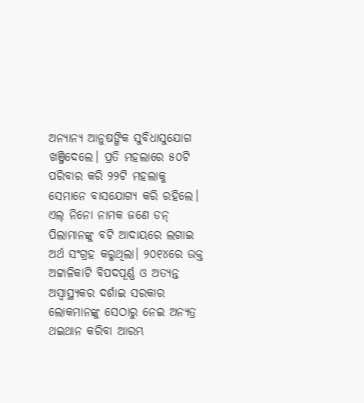ଅନ୍ୟାନ୍ୟ ଆନୁଷଙ୍ଗିକ ସୁବିଧାସୁଯୋଗ ଖଞ୍ଜିଦେଲେ। ପ୍ରତି ମହଲାରେ ୫୦ଟି ପରିବାର କରି ୨୨ଟି ମହଲାକୁ ସେମାନେ ବାସଯୋଗ୍ୟ କରି ରହିଲେ। ଏଲ୍ ନିନୋ ନାମକ ଜଣେ ଡନ୍ ପିଲାମାନଙ୍କୁ ବଟି ଆଦାୟରେ ଲଗାଇ ଅର୍ଥ ସଂଗ୍ରହ କରୁଥିଲା। ୨୦୧୪ରେ ଉକ୍ତ ଅଟ୍ଟାଳିକାଟି ବିପଦପୂର୍ଣ୍ଣ ଓ ଅତ୍ୟନ୍ତ ଅସ୍ବାସ୍ଥ୍ୟକର ଦର୍ଶାଇ ସରକାର ଲୋକମାନଙ୍କୁ ସେଠାରୁ ନେଇ ଅନ୍ୟତ୍ର ଥଇଥାନ କରିବା ଆରମ୍ଭ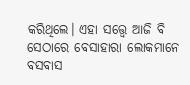କରିଥିଲେ। ଏହା ସତ୍ତ୍ବେ ଆଜି ବି ସେଠାରେ ବେସାହାରା ଲୋକମାନେ ବସବାସ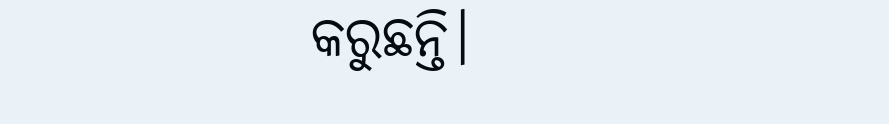କରୁଛନ୍ତି।